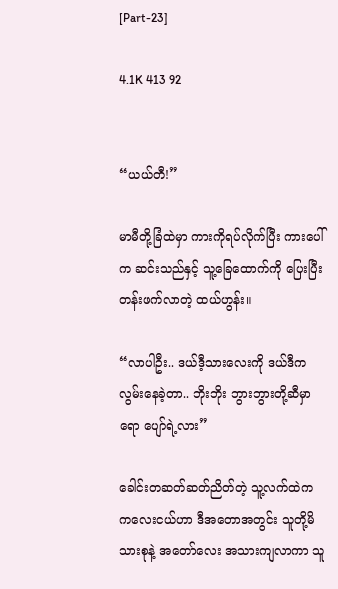[Part-23]

4.1K 413 92


“ယယ်တီ!”

မာမီတို့ခြံထဲမှာ ကားကိုရပ်လိုက်ပြီး ကားပေါ်က ဆင်းသည်နှင့် သူ့ခြေထောက်ကို ပြေးပြီး တန်းဖက်လာတဲ့ ထယ်ဟွန်း။

“လာပါဦး.. ဒယ်ဒီ့သားလေးကို ဒယ်ဒီက လွမ်းနေခဲ့တာ.. ဘိုးဘိုး ဘွားဘွားတို့ဆီမှာရော ပျော်ရဲ့လား”

ခေါင်းတဆတ်ဆတ်ညိတ်တဲ့ သူ့လက်ထဲက ကလေးငယ်ဟာ ဒီအတောအတွင်း သူတို့မိသားစုနဲ့ အတော်လေး အသားကျလာကာ သူ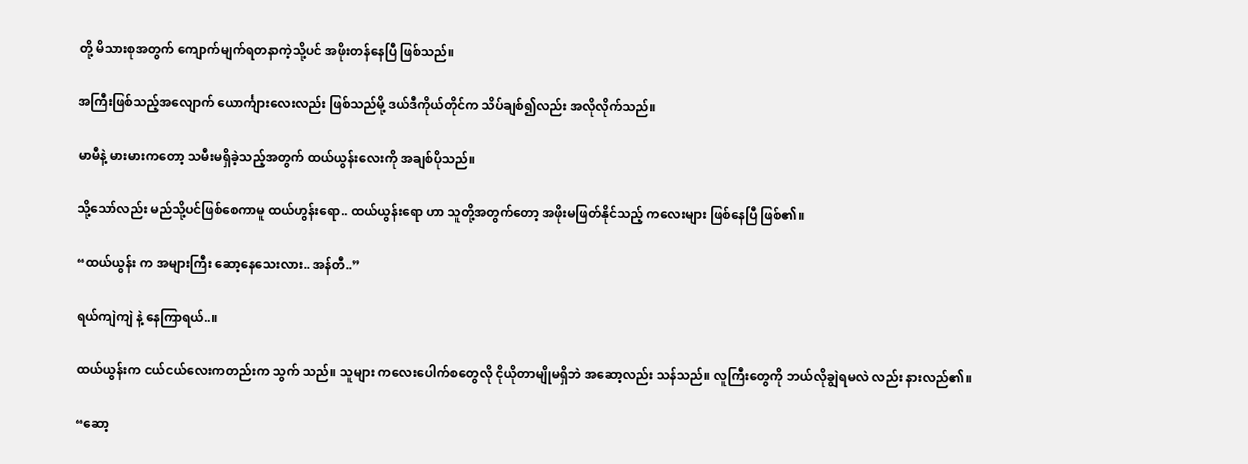တို့ မိသားစုအတွက် ကျောက်မျက်ရတနာကဲ့သို့ပင် အဖိုးတန်နေပြီ ဖြစ်သည်။

အကြီးဖြစ်သည့်အလျောက် ယောင်္ကျားလေးလည်း ဖြစ်သည်မို့ ဒယ်ဒီကိုယ်တိုင်က သိပ်ချစ်၍လည်း အလိုလိုက်သည်။

မာမီနဲ့ မားမားကတော့ သမီးမရှိခဲ့သည့်အတွက် ထယ်ယွန်းလေးကို အချစ်ပိုသည်။

သို့သော်လည်း မည်သို့ပင်ဖြစ်စေကာမူ ထယ်ဟွန်းရော.. ထယ်ယွန်းရော ဟာ သူတို့အတွက်တော့ အဖိုးမဖြတ်နိုင်သည့် ကလေးများ ဖြစ်နေပြီ ဖြစ်၏။

“ထယ်ယွန်း က အများကြီး ဆော့နေသေးလား.. အန်တီ..”

ရယ်ကျဲကျဲ နဲ့ နေကြာရယ်..။

ထယ်ယွန်းက ငယ်ငယ်လေးကတည်းက သွက် သည်။ သူများ ကလေးပေါက်စတွေလို ငိုယိုတာမျိုမရှိဘဲ အဆော့လည်း သန်သည်။ လူကြီးတွေကို ဘယ်လိုချွဲရမလဲ လည်း နားလည်၏။

“ဆော့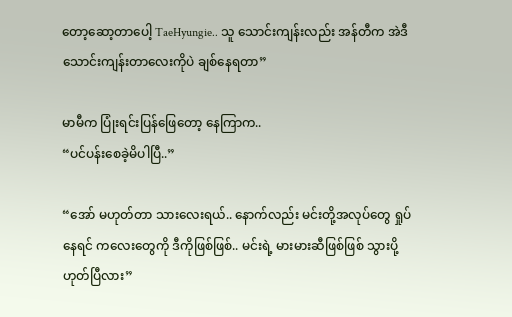တော့ဆော့တာပေါ့ TaeHyungie.. သူ သောင်းကျန်းလည်း အန်တီက အဲဒီသောင်းကျန်းတာလေးကိုပဲ ချစ်နေရတာ”

မာမီက ပြုံးရင်းပြန်ဖြေတော့ နေကြာက..
“ပင်ပန်းစေခဲ့မိပါပြီ..”

“အော် မဟုတ်တာ သားလေးရယ်.. နောက်လည်း မင်းတို့အလုပ်တွေ ရှုပ်နေရင် က‌လေးတွေကို ဒီကိုဖြစ်ဖြစ်.. မင်းရဲ့ မားမားဆီဖြစ်ဖြစ် သွားပို့ ဟုတ်ပြီလား”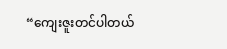“ကျေးဇူးတင်ပါတယ်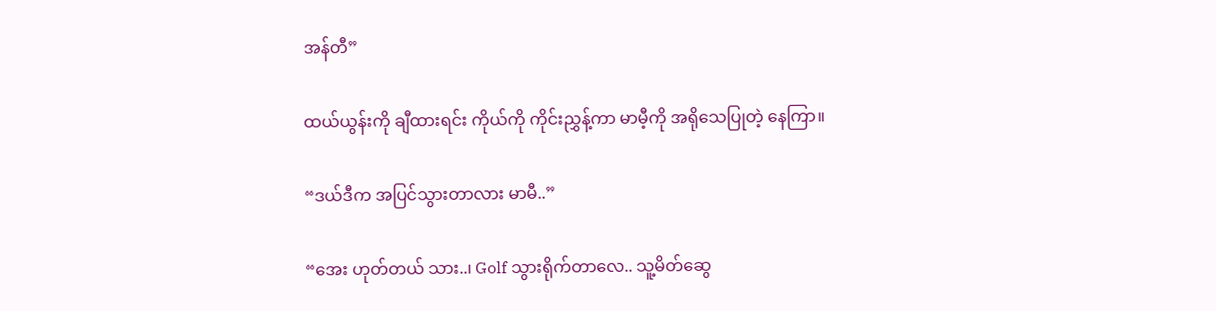အန်တီ”

ထယ်ယွန်းကို ချီထားရင်း ကိုယ်ကို ကိုင်းညွှန့်ကာ မာမီ့ကို အရိုသေပြုတဲ့ နေကြာ။

“ဒယ်ဒီက အပြင်သွားတာလား မာမီ..”

“အေး ဟုတ်တယ် သား..၊ Golf သွားရိုက်တာလေ.. သူ့မိတ်ဆွေ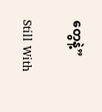တွေနဲ့”

Still With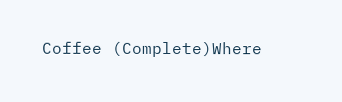Coffee (Complete)Where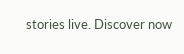stories live. Discover now